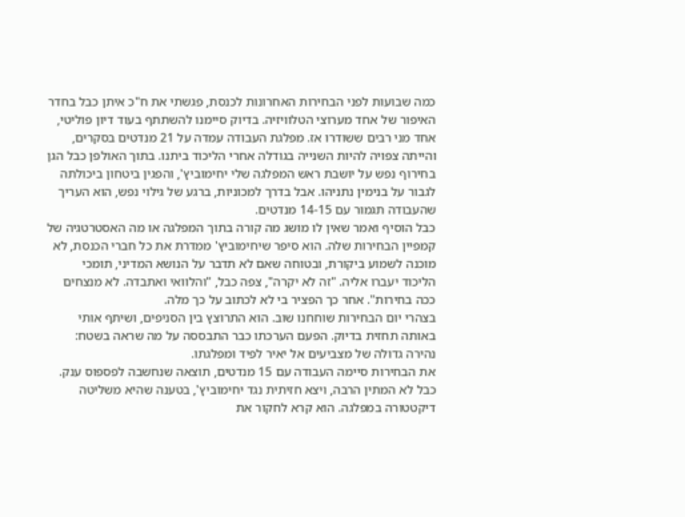כמה שבועות לפני הבחירות האחרונות לכנסת, פגשתי את ח"כ איתן כבל בחדר האיפור של אחד מערוצי הטלוויזיה. בדיוק סיימנו להשתתף בעוד דיון פוליטי, אחד מני רבים ששודרו אז. מפלגת העבודה עמדה על 21 מנדטים בסקרים, והייתה צפויה להיות השנייה בגודלה אחרי הליכוד ביתנו. בתוך האולפן כבל הגן בחירוף נפש על יושבת ראש המפלגה שלי יחימוביץ', והפגין ביטחון ביכולתה לגבור על בנימין נתניהו. אבל בדרך למכוניות, ברגע של גילוי נפש, הוא העריך שהעבודה תגמור עם 14-15 מנדטים.
כבל הוסיף ואמר שאין לו מושג מה קורה בתוך המפלגה או מה האסטרטגיה של קמפיין הבחירות שלה. הוא סיפר שיחימוביץ' ממדרת את כל חברי הכנסת, לא מוכנה לשמוע ביקורת, ובטוחה שאם לא תדבר על הנושא המדיני, תומכי הליכוד יעברו אליה. "זה לא יקרה", צפה כבל, "והלוואי ואתבדה. לא מנצחים ככה בחירות". אחר כך הפציר בי לא לכתוב על כך מלה.
בצהרי יום הבחירות שוחחנו שוב. הוא התרוצץ בין הסניפים, ושיתף אותי באותה תחזית בדיוק. הפעם הערכתו כבר התבססה על מה שראה בשטח: נהירה גדולה של מצביעים אל יאיר לפיד ומפלגתו.
את הבחירות סיימה העבודה עם 15 מנדטים, תוצאה שנחשבה לפספוס ענק. כבל לא המתין הרבה, ויצא חזיתית נגד יחימוביץ', בטענה שהיא משליטה דיקטטורה במפלגה. הוא קרא לחקור את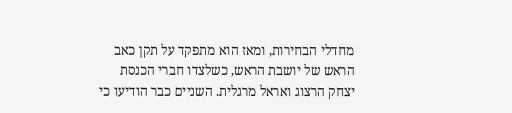מחדלי הבחירות, ומאז הוא מתפקד על תקן כאב הראש של יושבת הראש, כשלצדו חברי הכנסת יצחק הרצוג ואראל מרגלית. השניים כבר הודיעו כי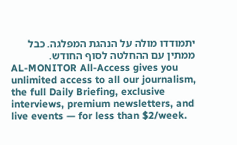יתמודדו מולה על הנהגת המפלגה. כבל ממתין עם ההחלטה לסוף החודש.
AL-MONITOR All-Access gives you unlimited access to all our journalism, the full Daily Briefing, exclusive interviews, premium newsletters, and live events — for less than $2/week.